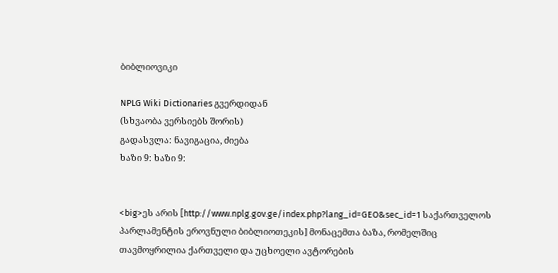ბიბლიოვიკი

NPLG Wiki Dictionaries გვერდიდან
(სხვაობა ვერსიებს შორის)
გადასვლა: ნავიგაცია, ძიება
ხაზი 9: ხაზი 9:


<big>ეს არის [http://www.nplg.gov.ge/index.php?lang_id=GEO&sec_id=1 საქართველოს პარლამენტის ეროვნული ბიბლიოთეკის] მონაცემთა ბაზა, რომელშიც თავმოყრილია ქართველი და უცხოელი ავტორების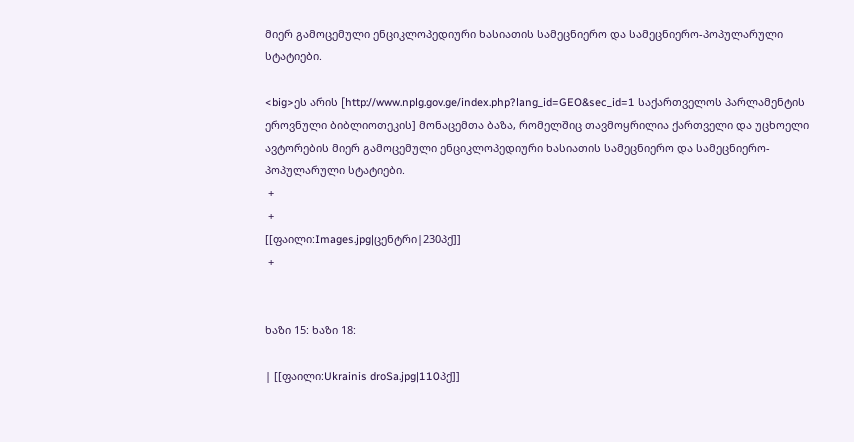მიერ გამოცემული ენციკლოპედიური ხასიათის სამეცნიერო და სამეცნიერო-პოპულარული სტატიები.

<big>ეს არის [http://www.nplg.gov.ge/index.php?lang_id=GEO&sec_id=1 საქართველოს პარლამენტის ეროვნული ბიბლიოთეკის] მონაცემთა ბაზა, რომელშიც თავმოყრილია ქართველი და უცხოელი ავტორების მიერ გამოცემული ენციკლოპედიური ხასიათის სამეცნიერო და სამეცნიერო-პოპულარული სტატიები.
 +
 +
[[ფაილი:Images.jpg|ცენტრი|230პქ]]
 +


ხაზი 15: ხაზი 18:

| [[ფაილი:Ukrainis droSa.jpg|110პქ]]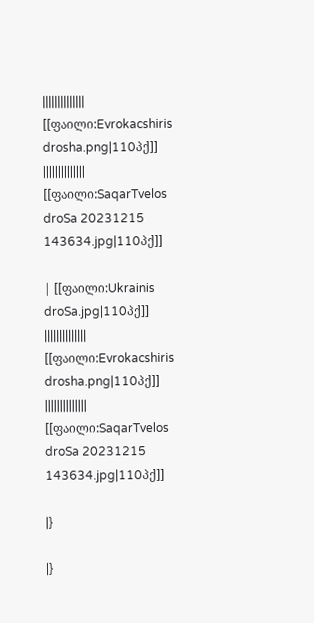|||||||||||||| [[ფაილი:Evrokacshiris drosha.png|110პქ]]  |||||||||||||| [[ფაილი:SaqarTvelos droSa 20231215 143634.jpg|110პქ]]

| [[ფაილი:Ukrainis droSa.jpg|110პქ]] |||||||||||||| [[ფაილი:Evrokacshiris drosha.png|110პქ]]  |||||||||||||| [[ფაილი:SaqarTvelos droSa 20231215 143634.jpg|110პქ]]

|}

|}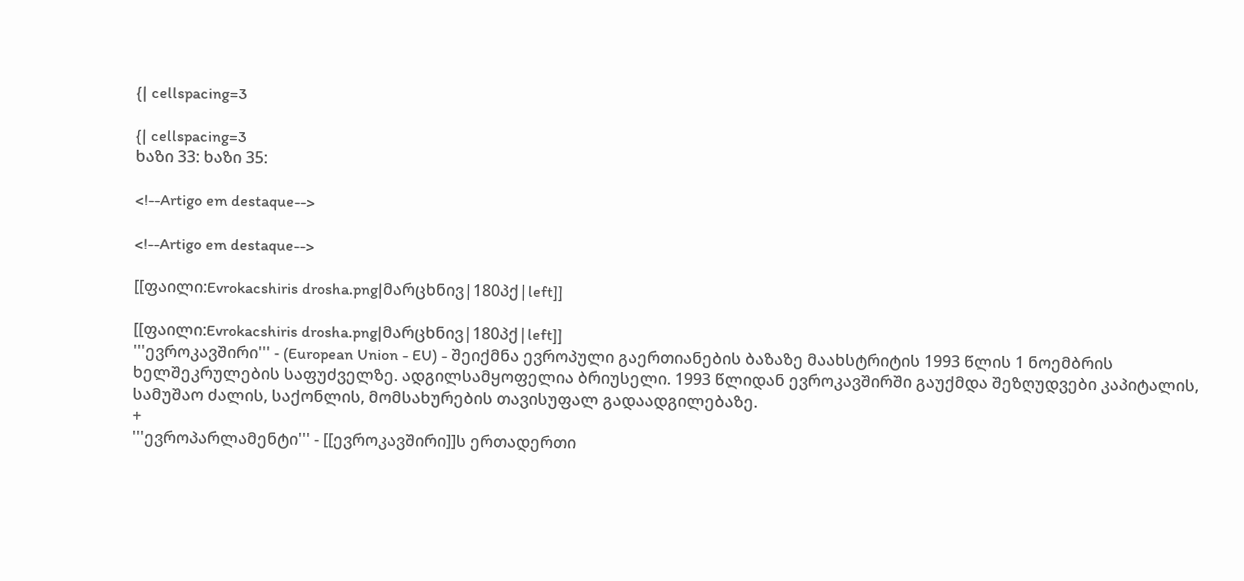{| cellspacing=3

{| cellspacing=3
ხაზი 33: ხაზი 35:

<!--Artigo em destaque-->

<!--Artigo em destaque-->

[[ფაილი:Evrokacshiris drosha.png|მარცხნივ|180პქ|left]]

[[ფაილი:Evrokacshiris drosha.png|მარცხნივ|180პქ|left]]
'''ევროკავშირი''' - (European Union - EU) - შეიქმნა ევროპული გაერთიანების ბაზაზე მაახსტრიტის 1993 წლის 1 ნოემბრის ხელშეკრულების საფუძველზე. ადგილსამყოფელია ბრიუსელი. 1993 წლიდან ევროკავშირში გაუქმდა შეზღუდვები კაპიტალის, სამუშაო ძალის, საქონლის, მომსახურების თავისუფალ გადაადგილებაზე.
+
'''ევროპარლამენტი''' - [[ევროკავშირი]]ს ერთადერთი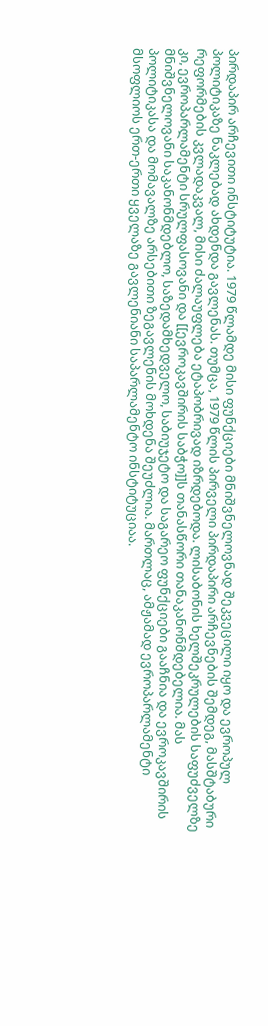პირდაპირ არჩევითი ინსტიტუტია. 1979 წლამდე მისი ფუნქციები მნიშვნელოვნად შეკვეცილი იყო და ევროპულ პოლიტიკაზე ნაკლებად ახდენდა გავლენას. თუმცა, 1979 წლის პირველი პირდაპირი არჩევნების შემდეგ, მასშტაბური რეფორმების კვლადაკვალ, მისი ძალაუფლება ეტაპობრივად იზრდებოდა. ლისაბონის ხელშეკრულების საფუძველზე კი, ევროპარლამენტი სრულფასოვანი და [[ევროკავშირის საბჭო]]ს თანასწორი თანაკანონმდებელია. მას მნიშვნელოვანი საკანონმდებლო, საზედამხედველო, საბიუჯეტო და საგარეო ფუნქციები გააჩნია და ევროკავშირის პოლიტიკასა და მომავალზე არსებითი ზეგავლენის მოხდენა შეუძლია. მართლაც, ამჟამად ევროპარლამენტი მსოფლიოს ერთ-ერთი ყველაზე გავლენიანი საპარლამენტო ინსტიტუციაა.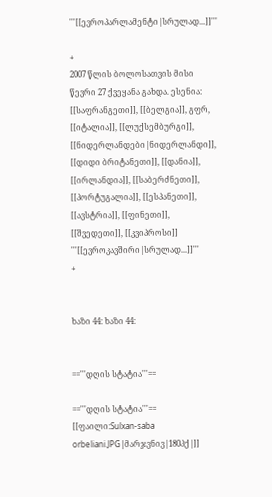'''[[ევროპარლამენტი|სრულად...]]'''

+
2007 წლის ბოლოსათვის მისი წევრი 27 ქვეყანა გახდა. ესენია: [[საფრანგეთი]], [[ბელგია]], გფრ, [[იტალია]], [[ლუქსემბურგი]], [[ნიდერლანდები|ნიდერლანდი]], [[დიდი ბრიტანეთი]], [[დანია]], [[ირლანდია]], [[საბერძნეთი]], [[პორტუგალია]], [[ესპანეთი]], [[ავსტრია]], [[ფინეთი]], [[შვედეთი]], [[კვიპროსი]] '''[[ევროკავშირი|სრულად...]]'''
+


ხაზი 44: ხაზი 44:


=='''დღის სტატია'''==

=='''დღის სტატია'''==
[[ფაილი:Sulxan-saba orbeliani.JPG|მარჯვნივ|180პქ|]]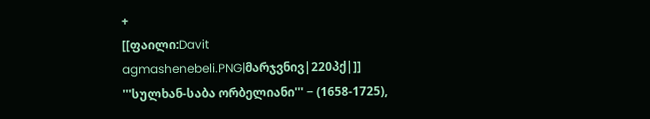+
[[ფაილი:Davit agmashenebeli.PNG|მარჯვნივ|220პქ|]]
'''სულხან-საბა ორბელიანი''' − (1658-1725),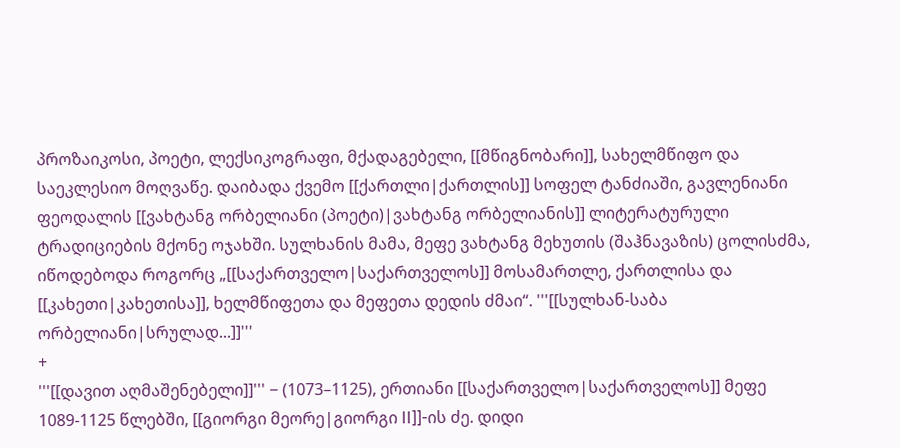პროზაიკოსი, პოეტი, ლექსიკოგრაფი, მქადაგებელი, [[მწიგნობარი]], სახელმწიფო და საეკლესიო მოღვაწე. დაიბადა ქვემო [[ქართლი|ქართლის]] სოფელ ტანძიაში, გავლენიანი ფეოდალის [[ვახტანგ ორბელიანი (პოეტი)|ვახტანგ ორბელიანის]] ლიტერატურული ტრადიციების მქონე ოჯახში. სულხანის მამა, მეფე ვახტანგ მეხუთის (შაჰნავაზის) ცოლისძმა, იწოდებოდა როგორც „[[საქართველო|საქართველოს]] მოსამართლე, ქართლისა და [[კახეთი|კახეთისა]], ხელმწიფეთა და მეფეთა დედის ძმაი“. '''[[სულხან-საბა ორბელიანი|სრულად...]]'''
+
'''[[დავით აღმაშენებელი]]''' − (1073–1125), ერთიანი [[საქართველო|საქართველოს]] მეფე 1089-1125 წლებში, [[გიორგი მეორე|გიორგი II]]-ის ძე. დიდი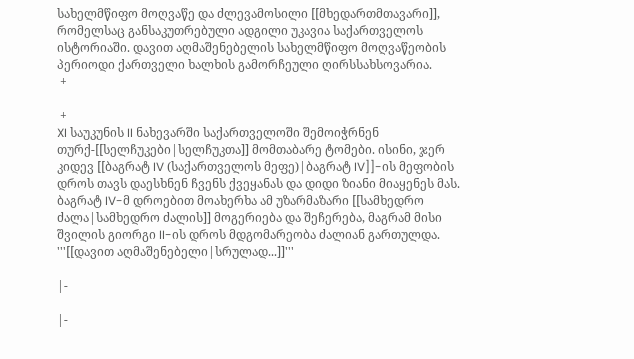სახელმწიფო მოღვაწე და ძლევამოსილი [[მხედართმთავარი]], რომელსაც განსაკუთრებული ადგილი უკავია საქართველოს ისტორიაში. დავით აღმაშენებელის სახელმწიფო მოღვაწეობის პერიოდი ქართველი ხალხის გამორჩეული ღირსსახსოვარია.
 +

 +
XI საუკუნის II ნახევარში საქართველოში შემოიჭრნენ თურქ-[[სელჩუკები|სელჩუკთა]] მომთაბარე ტომები. ისინი, ჯერ კიდევ [[ბაგრატ IV (საქართველოს მეფე)|ბაგრატ IV]]-ის მეფობის დროს თავს დაესხნენ ჩვენს ქვეყანას და დიდი ზიანი მიაყენეს მას. ბაგრატ IV-მ დროებით მოახერხა ამ უზარმაზარი [[სამხედრო ძალა|სამხედრო ძალის]] მოგერიება და შეჩერება, მაგრამ მისი შვილის გიორგი II-ის დროს მდგომარეობა ძალიან გართულდა. '''[[დავით აღმაშენებელი|სრულად...]]'''

|-

|-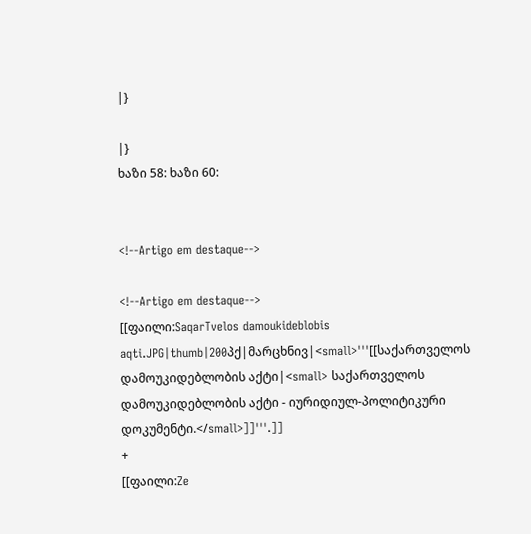|}

|}
ხაზი 58: ხაზი 60:


<!--Artigo em destaque-->

<!--Artigo em destaque-->
[[ფაილი:SaqarTvelos damoukideblobis aqti.JPG|thumb|200პქ|მარცხნივ|<small>'''[[საქართველოს დამოუკიდებლობის აქტი|<small> საქართველოს დამოუკიდებლობის აქტი - იურიდიულ-პოლიტიკური დოკუმენტი.</small>]]'''.]]
+
[[ფაილი:Ze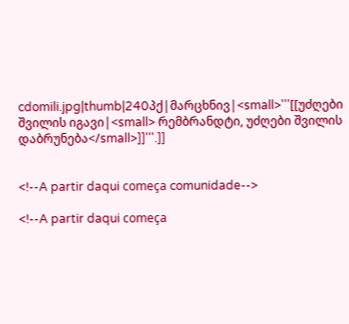cdomili.jpg|thumb|240პქ|მარცხნივ|<small>'''[[უძღები შვილის იგავი|<small> რემბრანდტი, უძღები შვილის დაბრუნება</small>]]'''.]]


<!--A partir daqui começa comunidade-->

<!--A partir daqui começa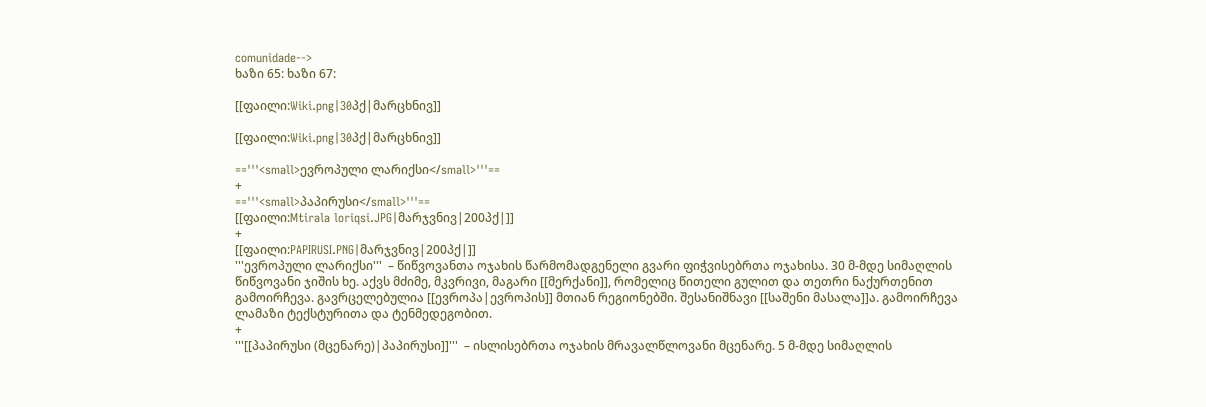comunidade-->
ხაზი 65: ხაზი 67:

[[ფაილი:Wiki.png|30პქ|მარცხნივ]]

[[ფაილი:Wiki.png|30პქ|მარცხნივ]]

=='''<small>ევროპული ლარიქსი</small>'''==
+
=='''<small>პაპირუსი</small>'''==
[[ფაილი:Mtirala loriqsi.JPG|მარჯვნივ|200პქ|]]
+
[[ფაილი:PAPIRUSI.PNG|მარჯვნივ|200პქ|]]
'''ევროპული ლარიქსი'''  – წიწვოვანთა ოჯახის წარმომადგენელი გვარი ფიჭვისებრთა ოჯახისა. 30 მ-მდე სიმაღლის წიწვოვანი ჯიშის ხე. აქვს მძიმე, მკვრივი, მაგარი [[მერქანი]], რომელიც წითელი გულით და თეთრი ნაქურთენით გამოირჩევა. გავრცელებულია [[ევროპა|ევროპის]] მთიან რეგიონებში. შესანიშნავი [[საშენი მასალა]]ა. გამოირჩევა ლამაზი ტექსტურითა და ტენმედეგობით.
+
'''[[პაპირუსი (მცენარე)|პაპირუსი]]'''  – ისლისებრთა ოჯახის მრავალწლოვანი მცენარე. 5 მ-მდე სიმაღლის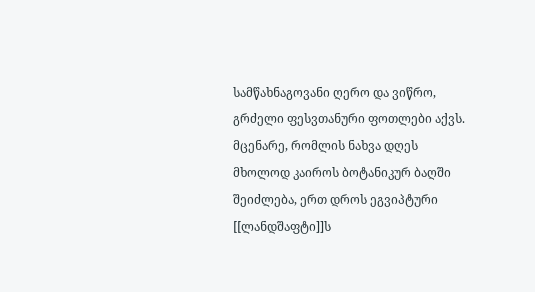სამწახნაგოვანი ღერო და ვიწრო, გრძელი ფესვთანური ფოთლები აქვს. მცენარე, რომლის ნახვა დღეს მხოლოდ კაიროს ბოტანიკურ ბაღში შეიძლება, ერთ დროს ეგვიპტური [[ლანდშაფტი]]ს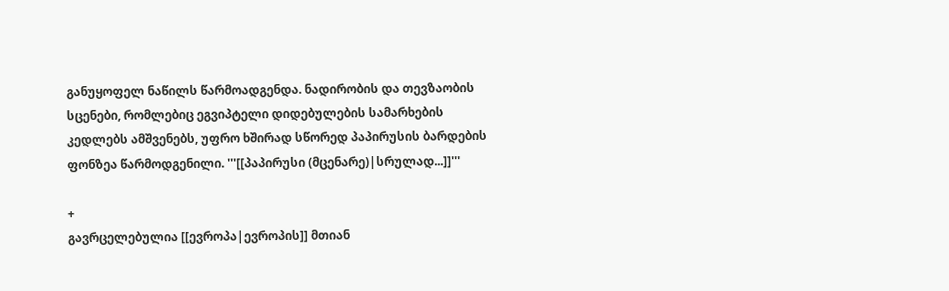განუყოფელ ნაწილს წარმოადგენდა. ნადირობის და თევზაობის სცენები, რომლებიც ეგვიპტელი დიდებულების სამარხების კედლებს ამშვენებს, უფრო ხშირად სწორედ პაპირუსის ბარდების ფონზეა წარმოდგენილი. '''[[პაპირუსი (მცენარე)|სრულად...]]'''

+
გავრცელებულია [[ევროპა|ევროპის]] მთიან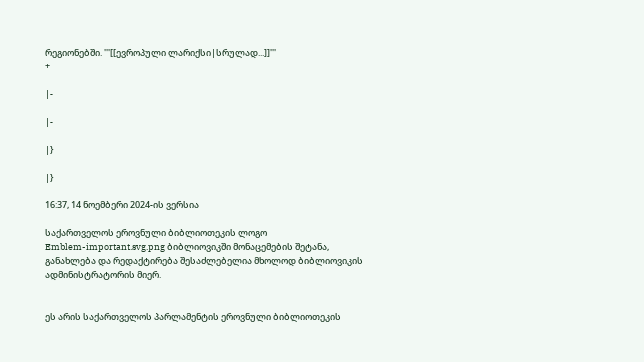რეგიონებში. '''[[ევროპული ლარიქსი|სრულად...]]'''
+

|-

|-

|}

|}

16:37, 14 ნოემბერი 2024-ის ვერსია

საქართველოს ეროვნული ბიბლიოთეკის ლოგო
Emblem-important.svg.png ბიბლიოვიკში მონაცემების შეტანა, განახლება და რედაქტირება შესაძლებელია მხოლოდ ბიბლიოვიკის ადმინისტრატორის მიერ.


ეს არის საქართველოს პარლამენტის ეროვნული ბიბლიოთეკის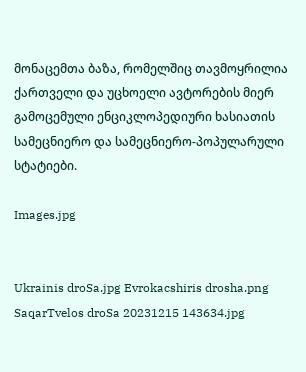მონაცემთა ბაზა, რომელშიც თავმოყრილია ქართველი და უცხოელი ავტორების მიერ გამოცემული ენციკლოპედიური ხასიათის სამეცნიერო და სამეცნიერო-პოპულარული სტატიები.

Images.jpg


Ukrainis droSa.jpg Evrokacshiris drosha.png SaqarTvelos droSa 20231215 143634.jpg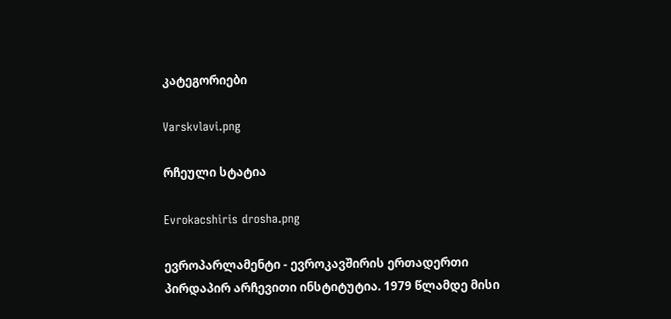კატეგორიები

Varskvlavi.png

რჩეული სტატია

Evrokacshiris drosha.png

ევროპარლამენტი - ევროკავშირის ერთადერთი პირდაპირ არჩევითი ინსტიტუტია. 1979 წლამდე მისი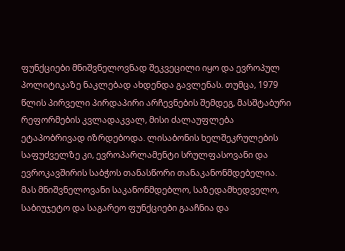ფუნქციები მნიშვნელოვნად შეკვეცილი იყო და ევროპულ პოლიტიკაზე ნაკლებად ახდენდა გავლენას. თუმცა, 1979 წლის პირველი პირდაპირი არჩევნების შემდეგ, მასშტაბური რეფორმების კვლადაკვალ, მისი ძალაუფლება ეტაპობრივად იზრდებოდა. ლისაბონის ხელშეკრულების საფუძველზე კი, ევროპარლამენტი სრულფასოვანი და ევროკავშირის საბჭოს თანასწორი თანაკანონმდებელია. მას მნიშვნელოვანი საკანონმდებლო, საზედამხედველო, საბიუჯეტო და საგარეო ფუნქციები გააჩნია და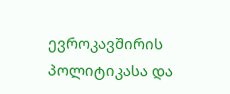ევროკავშირის პოლიტიკასა და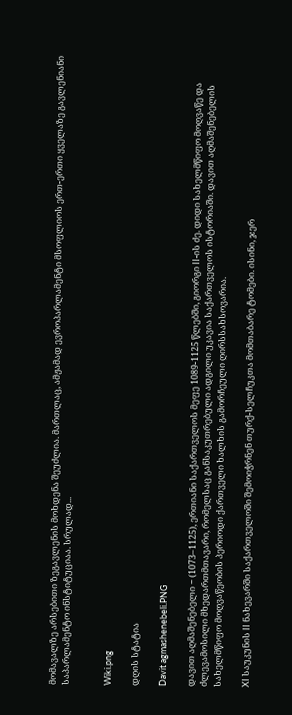მომავალზე არსებითი ზეგავლენის მოხდენა შეუძლია. მართლაც, ამჟამად ევროპარლამენტი მსოფლიოს ერთ-ერთი ყველაზე გავლენიანი საპარლამენტო ინსტიტუციაა. სრულად...


Wiki.png

დღის სტატია

Davit agmashenebeli.PNG

დავით აღმაშენებელი − (1073–1125), ერთიანი საქართველოს მეფე 1089-1125 წლებში, გიორგი II-ის ძე. დიდი სახელმწიფო მოღვაწე და ძლევამოსილი მხედართმთავარი, რომელსაც განსაკუთრებული ადგილი უკავია საქართველოს ისტორიაში. დავით აღმაშენებელის სახელმწიფო მოღვაწეობის პერიოდი ქართველი ხალხის გამორჩეული ღირსსახსოვარია.

XI საუკუნის II ნახევარში საქართველოში შემოიჭრნენ თურქ-სელჩუკთა მომთაბარე ტომები. ისინი, ჯერ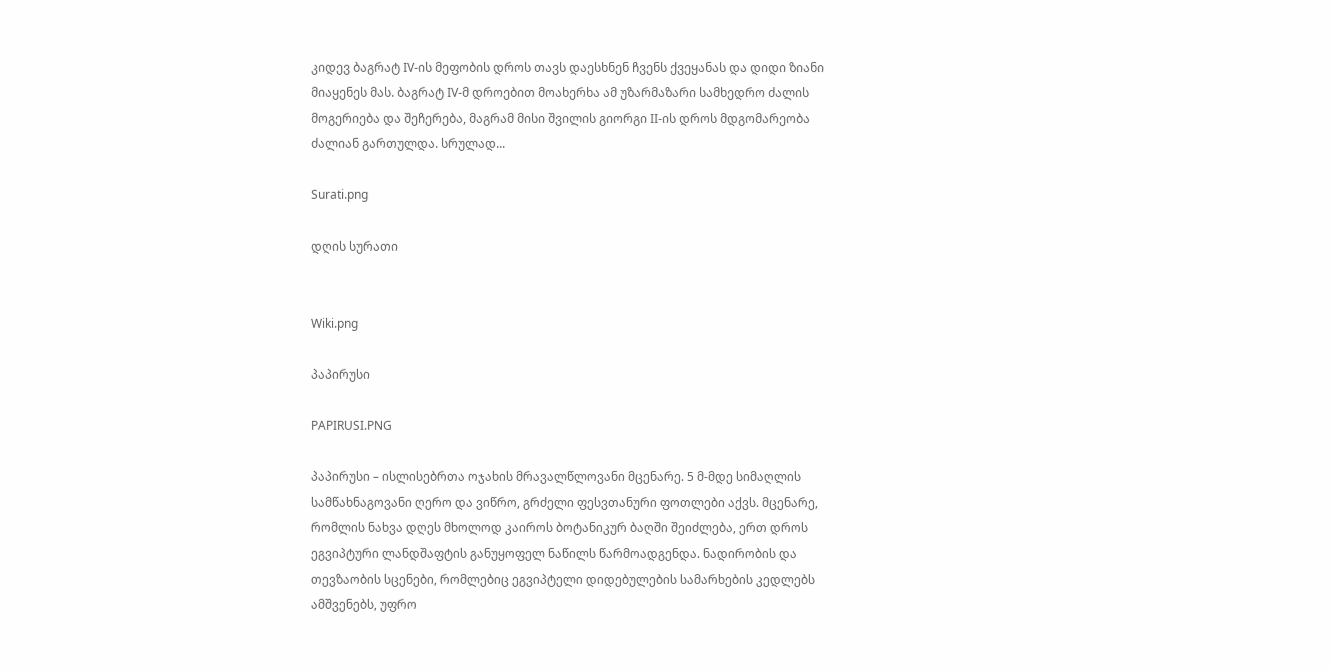კიდევ ბაგრატ IV-ის მეფობის დროს თავს დაესხნენ ჩვენს ქვეყანას და დიდი ზიანი მიაყენეს მას. ბაგრატ IV-მ დროებით მოახერხა ამ უზარმაზარი სამხედრო ძალის მოგერიება და შეჩერება, მაგრამ მისი შვილის გიორგი II-ის დროს მდგომარეობა ძალიან გართულდა. სრულად...

Surati.png

დღის სურათი


Wiki.png

პაპირუსი

PAPIRUSI.PNG

პაპირუსი – ისლისებრთა ოჯახის მრავალწლოვანი მცენარე. 5 მ-მდე სიმაღლის სამწახნაგოვანი ღერო და ვიწრო, გრძელი ფესვთანური ფოთლები აქვს. მცენარე, რომლის ნახვა დღეს მხოლოდ კაიროს ბოტანიკურ ბაღში შეიძლება, ერთ დროს ეგვიპტური ლანდშაფტის განუყოფელ ნაწილს წარმოადგენდა. ნადირობის და თევზაობის სცენები, რომლებიც ეგვიპტელი დიდებულების სამარხების კედლებს ამშვენებს, უფრო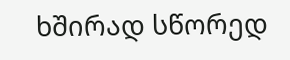ხშირად სწორედ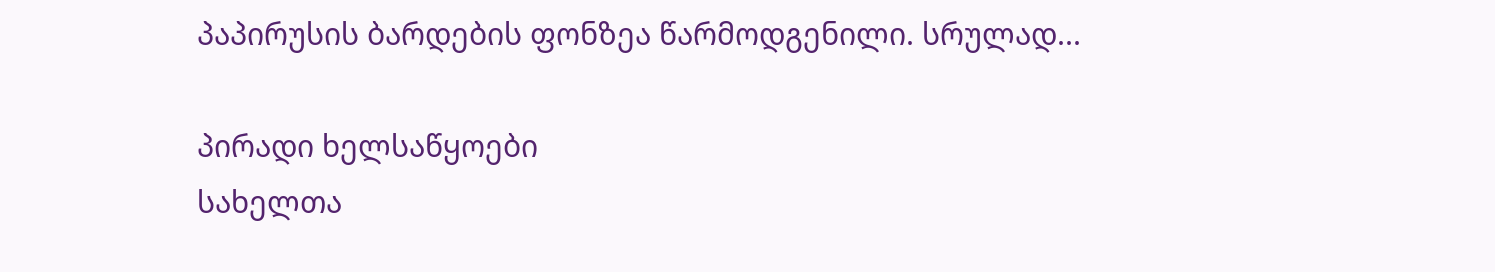პაპირუსის ბარდების ფონზეა წარმოდგენილი. სრულად...

პირადი ხელსაწყოები
სახელთა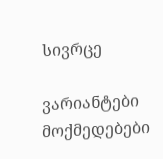სივრცე

ვარიანტები
მოქმედებები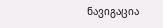ნავიგაცია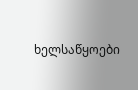ხელსაწყოები